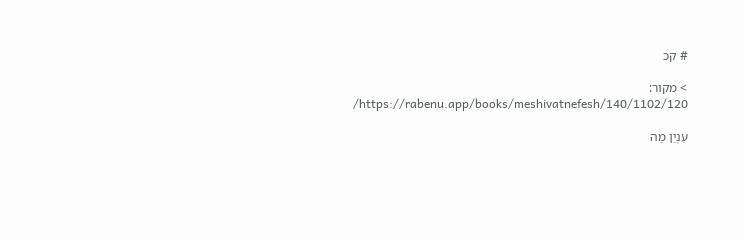# קכ

> מקור: https://rabenu.app/books/meshivatnefesh/140/1102/120/

עִנְיַן מַה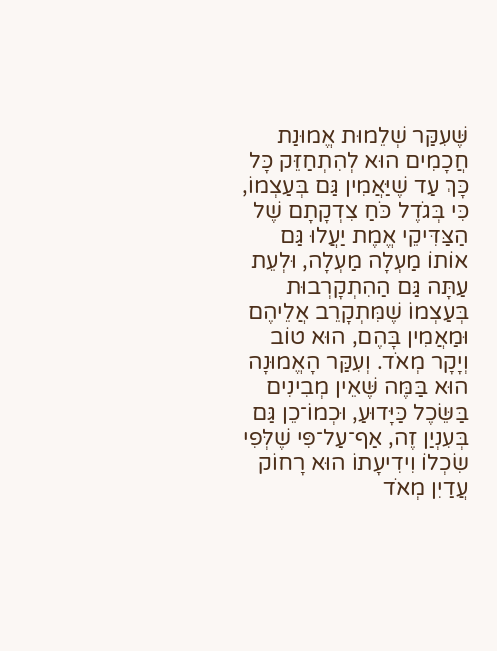שֶּׁעִקַּר שְׁלֵמוּת אֱמוּנַת חֲכָמִים הוּא לְהִתְחַזֵּק כָּל כָּךְ עַד שֶׁיַּאֲמִין גַּם בְּעַצְמוֹ, כִּי בְּגֹדֶל כֹּחַ צִדְקָתָם שֶׁל הַצַּדִּיקֵי אֱמֶת יַעֲלוּ גַּם אוֹתוֹ מַעְלָה מַעְלָה, וּלְעֵת עַתָּה גַּם הַהִתְקָרְבוּת בְּעַצְמוֹ שֶׁמִּתְקָרֵב אֲלֵיהֶם וּמַאֲמִין בָּהֶם, הוּא טוֹב וְיָקָר מְאֹד. וְעִקַּר הָאֱמוּנָה הוּא בַּמֶּה שֶּׁאֵין מְבִינִים בַּשֵּׂכֶל כַּיָּדוּעַ, וּכְמוֹ־כֵן גַּם בְּעִנְיַן זֶה, אַף־עַל־פִּי שֶׁלְּפִי שִׂכְלוֹ וִידִיעָתוֹ הוּא רָחוֹק עֲדַיִן מְאֹד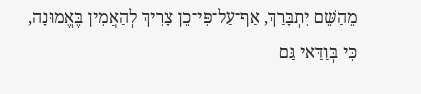מֵהַשֵּׁם יִתְבָּרַךְ, אַף־עַל־פִּי־כֵן צָרִיךְ לְהַאֲמִין בֶּאֱמוּנָה, כִּי בְּוַדַּאי גַּם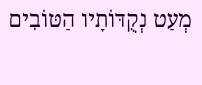מְעַט נְקֻדּוֹתָיו הַטּוֹבִים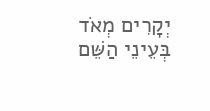יְקָרִים מְאֹד בְּעֵינֵי הַשֵּׁם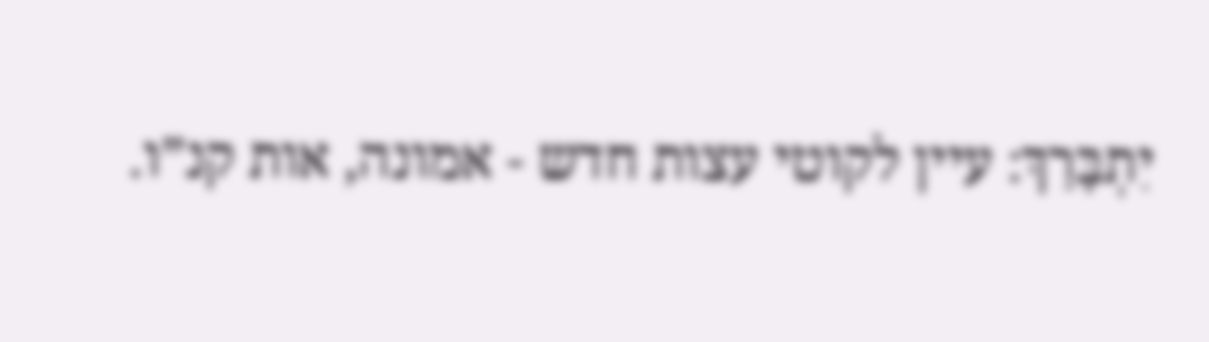יִתְבָּרַךְ: עיין לקוטי עצות חדש - אמונה, אות קנ”ו.